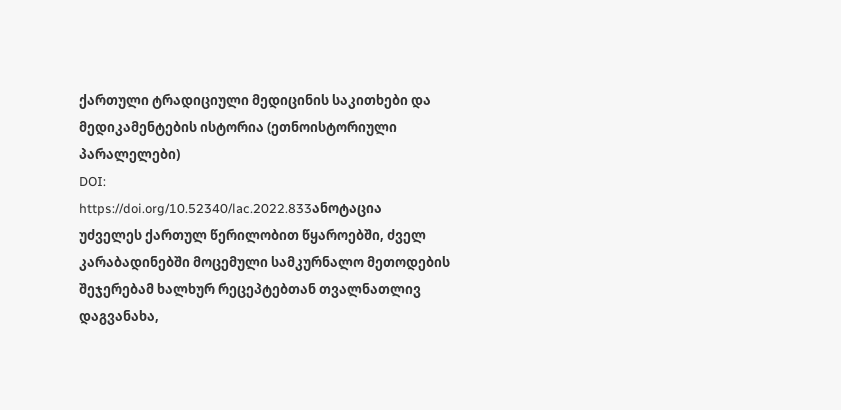ქართული ტრადიციული მედიცინის საკითხები და მედიკამენტების ისტორია (ეთნოისტორიული პარალელები)
DOI:
https://doi.org/10.52340/lac.2022.833ანოტაცია
უძველეს ქართულ წერილობით წყაროებში, ძველ კარაბადინებში მოცემული სამკურნალო მეთოდების შეჯერებამ ხალხურ რეცეპტებთან თვალნათლივ დაგვანახა,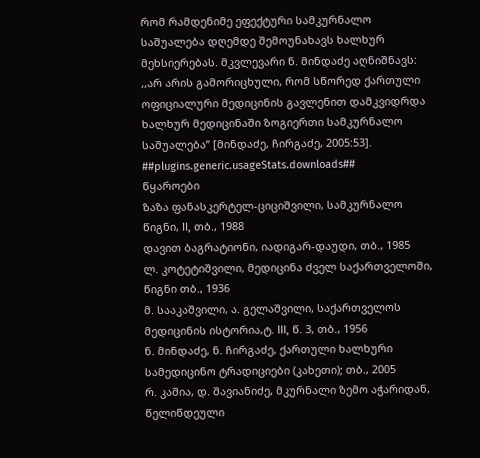რომ რამდენიმე ეფექტური სამკურნალო საშუალება დღემდე შემოუნახავს ხალხურ მეხსიერებას. მკვლევარი ნ. მინდაძე აღნიშნავს: ,,არ არის გამორიცხული, რომ სწორედ ქართული ოფიციალური მედიცინის გავლენით დამკვიდრდა ხალხურ მედიცინაში ზოგიერთი სამკურნალო საშუალება” [მინდაძე, ჩირგაძე, 2005:53].
##plugins.generic.usageStats.downloads##
წყაროები
ზაზა ფანასკერტელ-ციციშვილი, სამკურნალო წიგნი, II, თბ., 1988
დავით ბაგრატიონი, იადიგარ-დაუდი, თბ., 1985
ლ. კოტეტიშვილი, მედიცინა ძველ საქართველოში, წიგნი თბ., 1936
მ. სააკაშვილი, ა. გელაშვილი, საქართველოს მედიცინის ისტორია,ტ. III, წ. 3, თბ., 1956
ნ. მინდაძე, ნ. ჩირგაძე, ქართული ხალხური სამედიცინო ტრადიციები (კახეთი); თბ., 2005
რ. კაშია, დ. შავიანიძე, მკურნალი ზემო აჭარიდან, წელიწდეული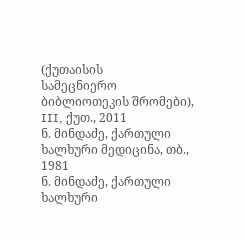(ქუთაისის
სამეცნიერო ბიბლიოთეკის შრომები), III, ქუთ., 2011
ნ. მინდაძე, ქართული ხალხური მედიცინა, თბ., 1981
ნ. მინდაძე, ქართული ხალხური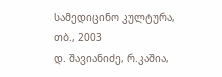სამედიცინო კულტურა, თბ., 2003
დ. შავიანიძე, რ.კაშია,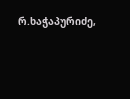რ.ხაჭაპურიძე,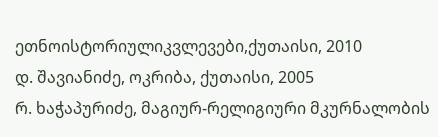ეთნოისტორიულიკვლევები,ქუთაისი, 2010
დ. შავიანიძე, ოკრიბა, ქუთაისი, 2005
რ. ხაჭაპურიძე, მაგიურ-რელიგიური მკურნალობის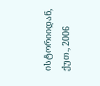ისტორიიდან, ქუთ., 2006